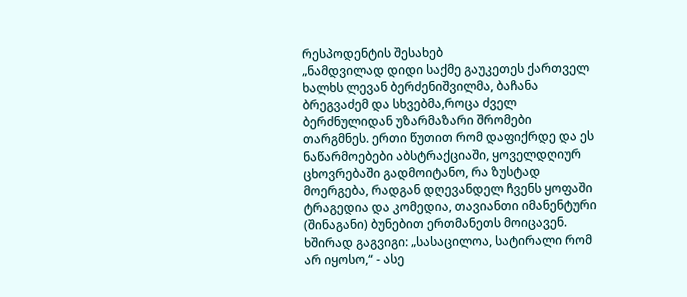რესპოდენტის შესახებ
„ნამდვილად დიდი საქმე გაუკეთეს ქართველ ხალხს ლევან ბერძენიშვილმა, ბაჩანა ბრეგვაძემ და სხვებმა,როცა ძველ ბერძნულიდან უზარმაზარი შრომები თარგმნეს. ერთი წუთით რომ დაფიქრდე და ეს ნაწარმოებები აბსტრაქციაში, ყოველდღიურ ცხოვრებაში გადმოიტანო, რა ზუსტად მოერგება, რადგან დღევანდელ ჩვენს ყოფაში ტრაგედია და კომედია, თავიანთი იმანენტური (შინაგანი) ბუნებით ერთმანეთს მოიცავენ. ხშირად გაგვიგი: „სასაცილოა, სატირალი რომ არ იყოსო,“ - ასე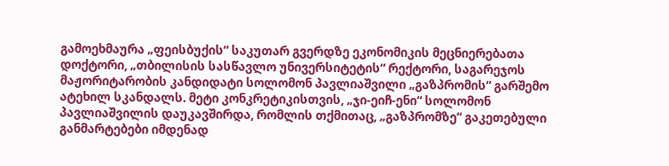გამოეხმაურა „ფეისბუქის“ საკუთარ გვერდზე ეკონომიკის მეცნიერებათა დოქტორი, „თბილისის სასწავლო უნივერსიტეტის“ რექტორი, საგარეჯოს მაჟორიტარობის კანდიდატი სოლომონ პავლიაშვილი „გაზპრომის“ გარშემო ატეხილ სკანდალს. მეტი კონკრეტიკისთვის, „ჯი-ეიჩ-ენი“ სოლომონ პავლიაშვილის დაუკავშირდა, რომლის თქმითაც, „გაზპრომზე“ გაკეთებული განმარტებები იმდენად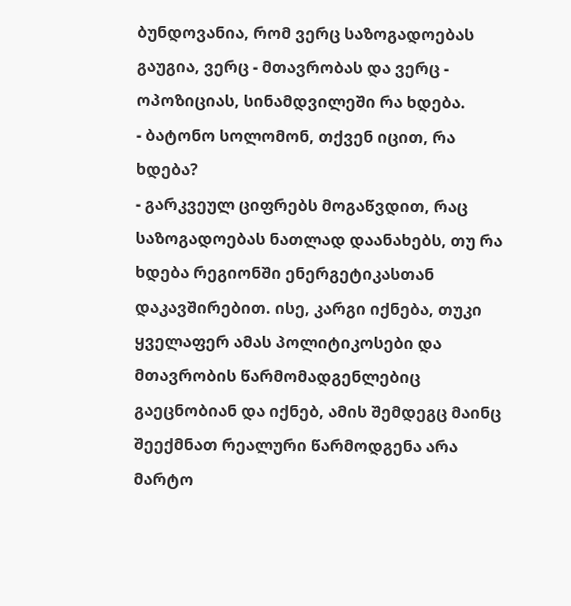ბუნდოვანია, რომ ვერც საზოგადოებას გაუგია, ვერც - მთავრობას და ვერც - ოპოზიციას, სინამდვილეში რა ხდება.
- ბატონო სოლომონ, თქვენ იცით, რა ხდება?
- გარკვეულ ციფრებს მოგაწვდით, რაც საზოგადოებას ნათლად დაანახებს, თუ რა ხდება რეგიონში ენერგეტიკასთან დაკავშირებით. ისე, კარგი იქნება, თუკი ყველაფერ ამას პოლიტიკოსები და მთავრობის წარმომადგენლებიც გაეცნობიან და იქნებ, ამის შემდეგც მაინც შეექმნათ რეალური წარმოდგენა არა მარტო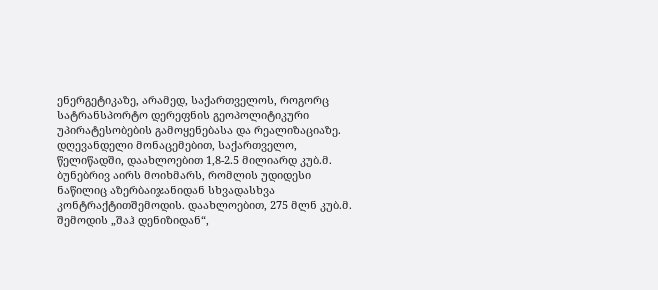ენერგეტიკაზე, არამედ, საქართველოს, როგორც სატრანსპორტო დერეფნის გეოპოლიტიკური უპირატესობების გამოყენებასა და რეალიზაციაზე.
დღევანდელი მონაცემებით, საქართველო, წელიწადში, დაახლოებით 1,8-2.5 მილიარდ კუბ.მ. ბუნებრივ აირს მოიხმარს, რომლის უდიდესი ნაწილიც აზერბაიჯანიდან სხვადასხვა კონტრაქტითშემოდის. დაახლოებით, 275 მლნ კუბ.მ. შემოდის „შაჰ დენიზიდან“,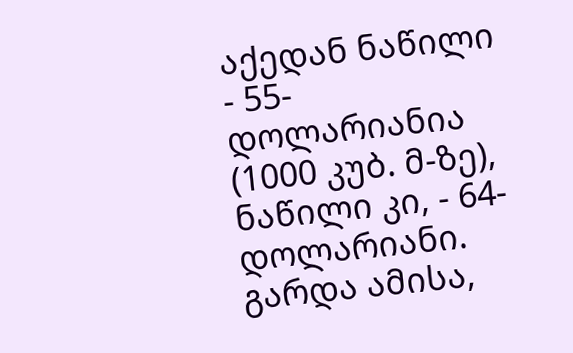აქედან ნაწილი - 55-დოლარიანია (1000 კუბ. მ-ზე), ნაწილი კი, - 64-დოლარიანი. გარდა ამისა,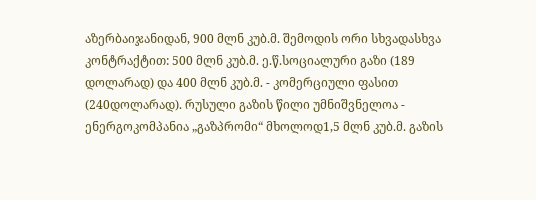აზერბაიჯანიდან, 900 მლნ კუბ.მ. შემოდის ორი სხვადასხვა კონტრაქტით: 500 მლნ კუბ.მ. ე.წ.სოციალური გაზი (189 დოლარად) და 400 მლნ კუბ.მ. - კომერციული ფასით (240დოლარად). რუსული გაზის წილი უმნიშვნელოა - ენერგოკომპანია „გაზპრომი“ მხოლოდ1,5 მლნ კუბ.მ. გაზის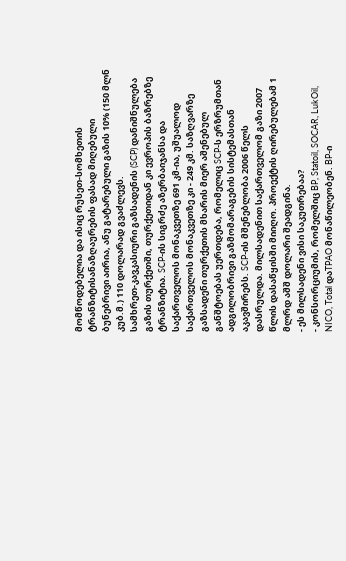მომწოდებელია და ისიც რუსეთ-სომხეთის ტრანზიტისანაზღაურების ფასად მიღებული ბუნებრივი აირია, ანუ გატარებული გაზის 10% (150 მლნ კუბ.მ.) 110 დოლარად გვაძლევს.
სამხრეთ-კავკასიური გაზსადენის (SCP) დანიშნულება გაზის თურქეთში, თურქეთიდან კი ევროპის ბაზრებზე ტრანზიტია. SCP-ის სიგრძე აზერბაიჯანსა და საქართველოს მონაკვეთზე 691 კმ-ია, უშუალოდ საქართველოს მონაკვეთზე კი - 249 კმ. საზღვარზე გაზსადენი თურქეთის მხარის მიერ აშენებულ განშტოებას უერთდება, რომელიც SCP-ს ერზრუმთან ადგილობრივი გაზმომარაგების სისტემასთან აკავშირებს. SCP-ის მშენებლობა 2006 წელს დასრულდა. მილსადენით საქართველომ გაზი 2007 წლის დასაწყისში მიიღო. პროექტის ღირებულებამ 1 მლრდ აშშ დოლარი შეადგინა.
- ეს მილსადენი ვისი საკუთრებაა?
- კონსორციუმის, რომელშიც BP, Statoil, SOCAR, LukOil, NICO, Total დაTPAO მონაწილეობენ. BP-ი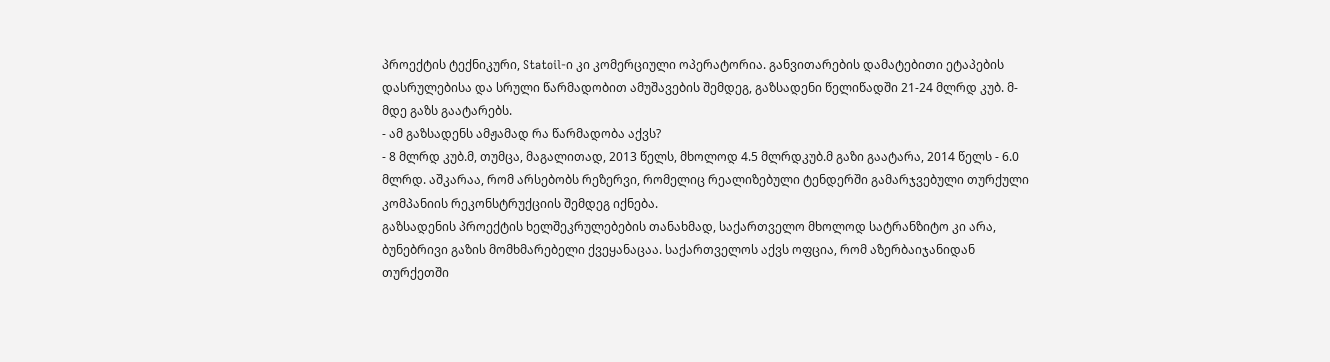პროექტის ტექნიკური, Statoil-ი კი კომერციული ოპერატორია. განვითარების დამატებითი ეტაპების დასრულებისა და სრული წარმადობით ამუშავების შემდეგ, გაზსადენი წელიწადში 21-24 მლრდ კუბ. მ-მდე გაზს გაატარებს.
- ამ გაზსადენს ამჟამად რა წარმადობა აქვს?
- 8 მლრდ კუბ.მ, თუმცა, მაგალითად, 2013 წელს, მხოლოდ 4.5 მლრდკუბ.მ გაზი გაატარა, 2014 წელს - 6.0 მლრდ. აშკარაა, რომ არსებობს რეზერვი, რომელიც რეალიზებული ტენდერში გამარჯვებული თურქული კომპანიის რეკონსტრუქციის შემდეგ იქნება.
გაზსადენის პროექტის ხელშეკრულებების თანახმად, საქართველო მხოლოდ სატრანზიტო კი არა, ბუნებრივი გაზის მომხმარებელი ქვეყანაცაა. საქართველოს აქვს ოფცია, რომ აზერბაიჯანიდან თურქეთში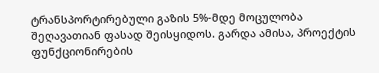ტრანსპორტირებული გაზის 5%-მდე მოცულობა შეღავათიან ფასად შეისყიდოს. გარდა ამისა, პროექტის ფუნქციონირების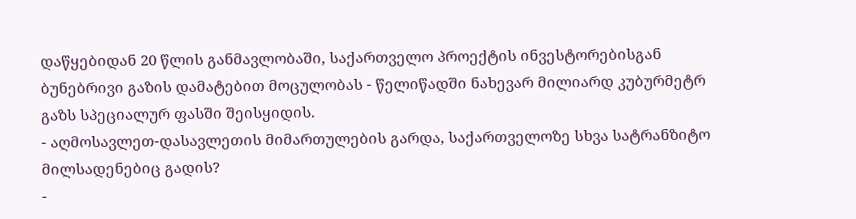დაწყებიდან 20 წლის განმავლობაში, საქართველო პროექტის ინვესტორებისგან ბუნებრივი გაზის დამატებით მოცულობას - წელიწადში ნახევარ მილიარდ კუბურმეტრ გაზს სპეციალურ ფასში შეისყიდის.
- აღმოსავლეთ-დასავლეთის მიმართულების გარდა, საქართველოზე სხვა სატრანზიტო მილსადენებიც გადის?
-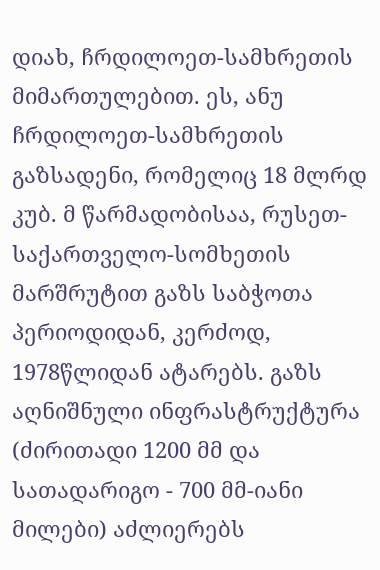დიახ, ჩრდილოეთ-სამხრეთის მიმართულებით. ეს, ანუ ჩრდილოეთ-სამხრეთის გაზსადენი, რომელიც 18 მლრდ კუბ. მ წარმადობისაა, რუსეთ-საქართველო-სომხეთის მარშრუტით გაზს საბჭოთა პერიოდიდან, კერძოდ, 1978წლიდან ატარებს. გაზს აღნიშნული ინფრასტრუქტურა (ძირითადი 1200 მმ და სათადარიგო - 700 მმ-იანი მილები) აძლიერებს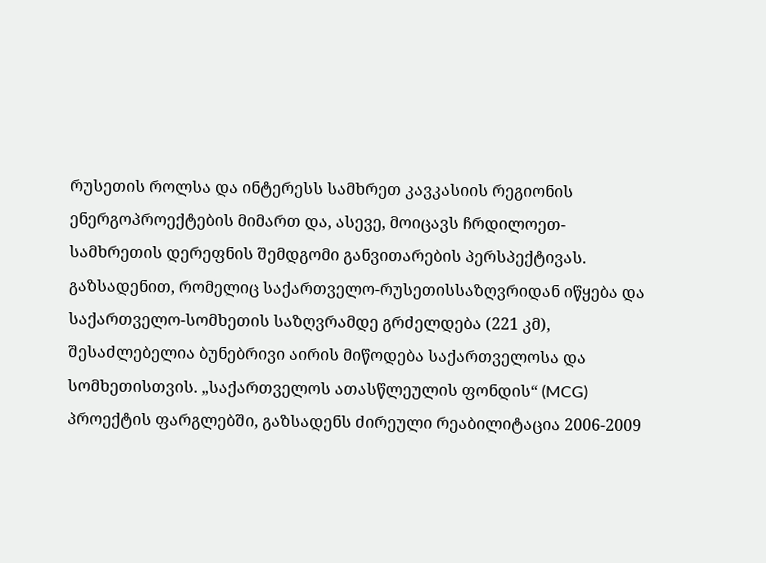რუსეთის როლსა და ინტერესს სამხრეთ კავკასიის რეგიონის ენერგოპროექტების მიმართ და, ასევე, მოიცავს ჩრდილოეთ-სამხრეთის დერეფნის შემდგომი განვითარების პერსპექტივას. გაზსადენით, რომელიც საქართველო-რუსეთისსაზღვრიდან იწყება და საქართველო-სომხეთის საზღვრამდე გრძელდება (221 კმ), შესაძლებელია ბუნებრივი აირის მიწოდება საქართველოსა და სომხეთისთვის. „საქართველოს ათასწლეულის ფონდის“ (MCG) პროექტის ფარგლებში, გაზსადენს ძირეული რეაბილიტაცია 2006-2009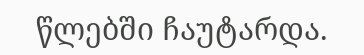წლებში ჩაუტარდა.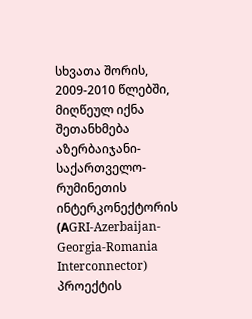სხვათა შორის, 2009-2010 წლებში, მიღწეულ იქნა შეთანხმება აზერბაიჯანი-საქართველო-რუმინეთის ინტერკონექტორის (АGRI-Azerbaijan-Georgia-Romania Interconnector) პროექტის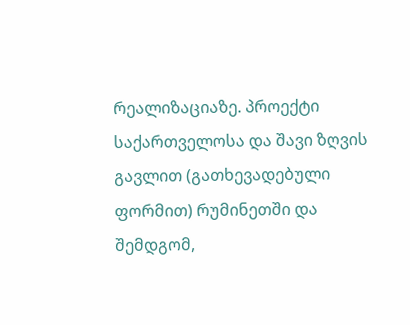რეალიზაციაზე. პროექტი საქართველოსა და შავი ზღვის გავლით (გათხევადებული ფორმით) რუმინეთში და შემდგომ,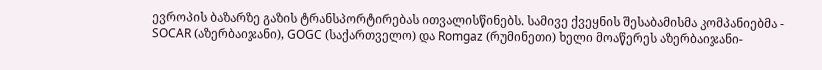ევროპის ბაზარზე გაზის ტრანსპორტირებას ითვალისწინებს. სამივე ქვეყნის შესაბამისმა კომპანიებმა - SOCAR (აზერბაიჯანი), GOGC (საქართველო) და Romgaz (რუმინეთი) ხელი მოაწერეს აზერბაიჯანი-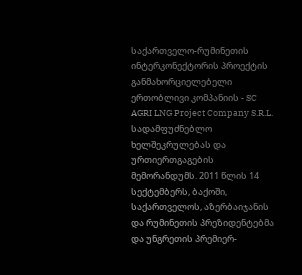საქართველო-რუმინეთის ინტერკონექტორის პროექტის განმახორციელებელი ერთობლივი კომპანიის - SC AGRI LNG Project Company S.R.L. სადამფუძნებლო ხელშეკრულებას და ურთიერთგაგების მემორანდუმს. 2011 წლის 14 სექტემბერს, ბაქოში, საქართველოს, აზერბაიჯანის და რუმინეთის პრეზიდენტებმა და უნგრეთის პრემიერ-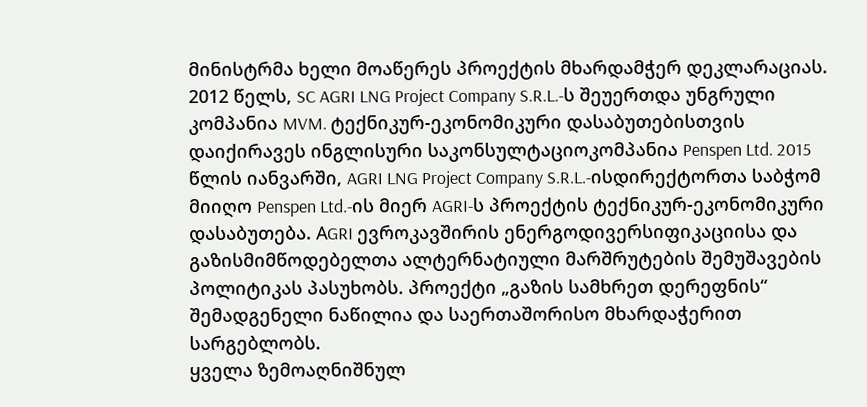მინისტრმა ხელი მოაწერეს პროექტის მხარდამჭერ დეკლარაციას. 2012 წელს, SC AGRI LNG Project Company S.R.L.-ს შეუერთდა უნგრული კომპანია MVM. ტექნიკურ-ეკონომიკური დასაბუთებისთვის დაიქირავეს ინგლისური საკონსულტაციოკომპანია Penspen Ltd. 2015 წლის იანვარში, AGRI LNG Project Company S.R.L.-ისდირექტორთა საბჭომ მიიღო Penspen Ltd.-ის მიერ AGRI-ს პროექტის ტექნიკურ-ეკონომიკური დასაბუთება. АGRI ევროკავშირის ენერგოდივერსიფიკაციისა და გაზისმიმწოდებელთა ალტერნატიული მარშრუტების შემუშავების პოლიტიკას პასუხობს. პროექტი „გაზის სამხრეთ დერეფნის“ შემადგენელი ნაწილია და საერთაშორისო მხარდაჭერით სარგებლობს.
ყველა ზემოაღნიშნულ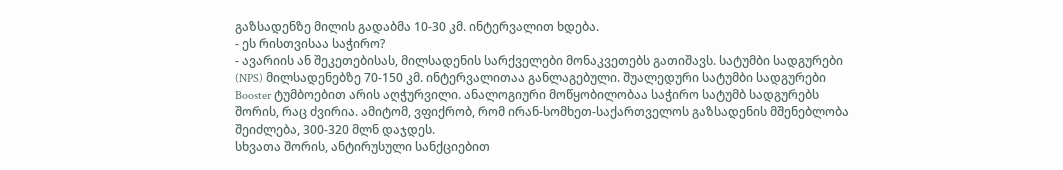გაზსადენზე მილის გადაბმა 10-30 კმ. ინტერვალით ხდება.
- ეს რისთვისაა საჭირო?
- ავარიის ან შეკეთებისას, მილსადენის სარქველები მონაკვეთებს გათიშავს. სატუმბი სადგურები (NPS) მილსადენებზე 70-150 კმ. ინტერვალითაა განლაგებული. შუალედური სატუმბი სადგურები Booster ტუმბოებით არის აღჭურვილი. ანალოგიური მოწყობილობაა საჭირო სატუმბ სადგურებს შორის, რაც ძვირია. ამიტომ, ვფიქრობ, რომ ირან-სომხეთ-საქართველოს გაზსადენის მშენებლობა შეიძლება, 300-320 მლნ დაჯდეს.
სხვათა შორის, ანტირუსული სანქციებით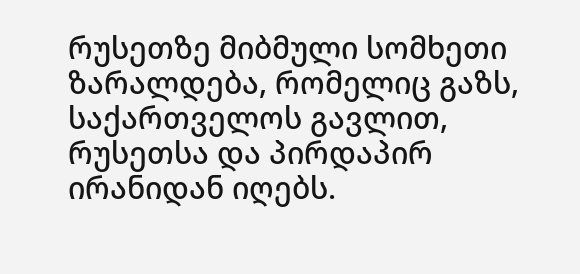რუსეთზე მიბმული სომხეთი ზარალდება, რომელიც გაზს, საქართველოს გავლით, რუსეთსა და პირდაპირ ირანიდან იღებს.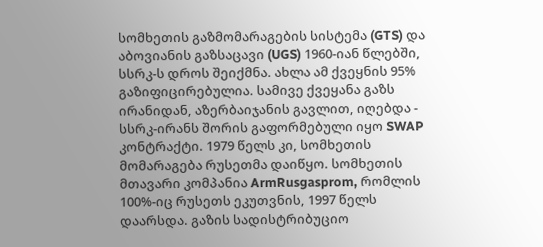სომხეთის გაზმომარაგების სისტემა (GTS) და აბოვიანის გაზსაცავი (UGS) 1960-იან წლებში, სსრკ-ს დროს შეიქმნა. ახლა ამ ქვეყნის 95% გაზიფიცირებულია. სამივე ქვეყანა გაზს ირანიდან, აზერბაიჯანის გავლით, იღებდა - სსრკ-ირანს შორის გაფორმებული იყო SWAP კონტრაქტი. 1979 წელს კი, სომხეთის მომარაგება რუსეთმა დაიწყო. სომხეთის მთავარი კომპანია ArmRusgasprom, რომლის 100%-იც რუსეთს ეკუთვნის, 1997 წელს დაარსდა. გაზის სადისტრიბუციო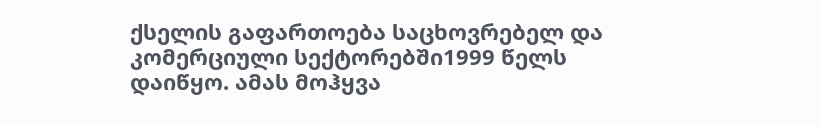ქსელის გაფართოება საცხოვრებელ და კომერციული სექტორებში1999 წელს დაიწყო. ამას მოჰყვა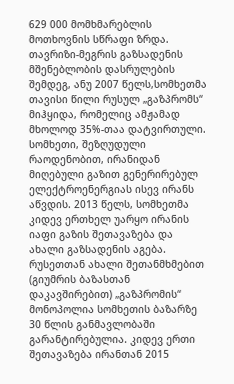629 000 მომხმარებლის მოთხოვნის სწრაფი ზრდა. თავრიზი-მეგრის გაზსადენის მშენებლობის დასრულების შემდეგ, ანუ 2007 წელს,სომხეთმა თავისი წილი რუსულ „გაზპრომს“ მიჰყიდა, რომელიც ამჟამად მხოლოდ 35%-თაა დატვირთული. სომხეთი, შეზღუდული რაოდენობით, ირანიდან მიღებული გაზით გენერირებულ ელექტროენერგიას ისევ ირანს აწვდის. 2013 წელს, სომხეთმა კიდევ ერთხელ უარყო ირანის იაფი გაზის შეთავაზება და ახალი გაზსადენის აგება. რუსეთთან ახალი შეთანმხმებით (გიუმრის ბაზასთან დაკავშირებით) „გაზპრომის“ მონოპოლია სომხეთის ბაზარზე 30 წლის განმავლობაში გარანტირებულია. კიდევ ერთი შეთავაზება ირანთან 2015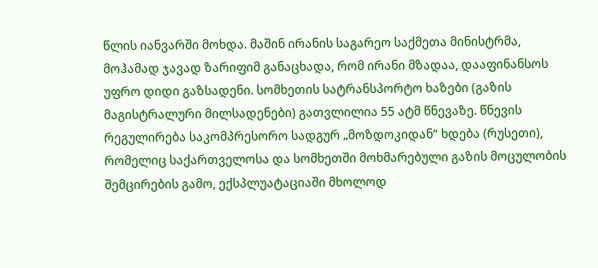წლის იანვარში მოხდა. მაშინ ირანის საგარეო საქმეთა მინისტრმა, მოჰამად ჯავად ზარიფიმ განაცხადა, რომ ირანი მზადაა, დააფინანსოს უფრო დიდი გაზსადენი. სომხეთის სატრანსპორტო ხაზები (გაზის მაგისტრალური მილსადენები) გათვლილია 55 ატმ წნევაზე. წნევის რეგულირება საკომპრესორო სადგურ „მოზდოკიდან“ ხდება (რუსეთი), რომელიც საქართველოსა და სომხეთში მოხმარებული გაზის მოცულობის შემცირების გამო, ექსპლუატაციაში მხოლოდ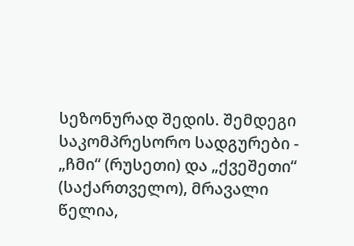სეზონურად შედის. შემდეგი საკომპრესორო სადგურები - „ჩმი“ (რუსეთი) და „ქვეშეთი“ (საქართველო), მრავალი წელია,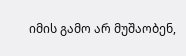იმის გამო არ მუშაობენ,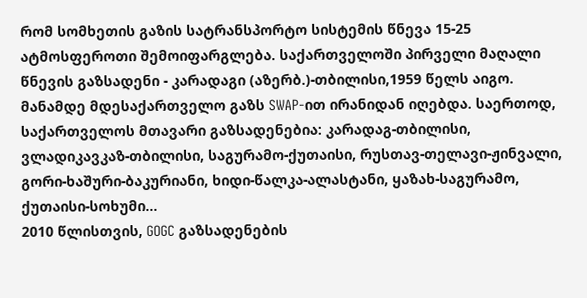რომ სომხეთის გაზის სატრანსპორტო სისტემის წნევა 15-25 ატმოსფეროთი შემოიფარგლება. საქართველოში პირველი მაღალი წნევის გაზსადენი - კარადაგი (აზერბ.)-თბილისი,1959 წელს აიგო. მანამდე მდესაქართველო გაზს SWAP-ით ირანიდან იღებდა. საერთოდ, საქართველოს მთავარი გაზსადენებია: კარადაგ-თბილისი, ვლადიკავკაზ-თბილისი, საგურამო-ქუთაისი, რუსთავ-თელავი-ჟინვალი, გორი-ხაშური-ბაკურიანი, ხიდი-წალკა-ალასტანი, ყაზახ-საგურამო, ქუთაისი-სოხუმი...
2010 წლისთვის, GOGC გაზსადენების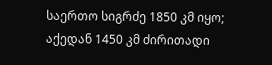საერთო სიგრძე 1850 კმ იყო; აქედან 1450 კმ ძირითადი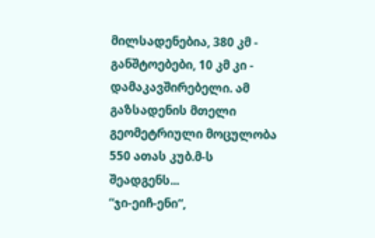მილსადენებია, 380 კმ - განშტოებები, 10 კმ კი - დამაკავშირებელი. ამ გაზსადენის მთელი გეომეტრიული მოცულობა 550 ათას კუბ.მ-ს შეადგენს...
“ჯი-ეიჩ-ენი“,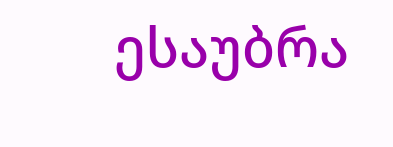ესაუბრა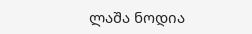ლაშა ნოდია